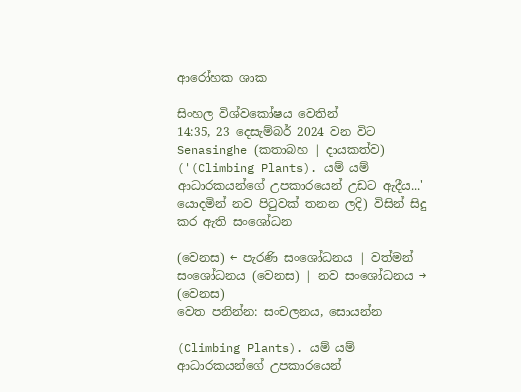ආරෝහක ශාක

සිංහල විශ්වකෝෂය වෙතින්
14:35, 23 දෙසැම්බර් 2024 වන විට Senasinghe (කතාබහ | දායකත්ව) ('(Climbing Plants). යම් යම් ආධාරකයන්ගේ උපකාරයෙන් උඩට ඇදීය...' යොදමින් නව පිටුවක් තනන ලදි) විසින් සිදු කර ඇති සංශෝධන

(වෙනස) ← පැරණි සංශෝධනය | වත්මන් සංශෝධනය (වෙනස) | නව සංශෝධනය → (වෙනස)
වෙත පනින්න: සංචලනය, සොයන්න

(Climbing Plants). යම් යම් ආධාරකයන්ගේ උපකාරයෙන්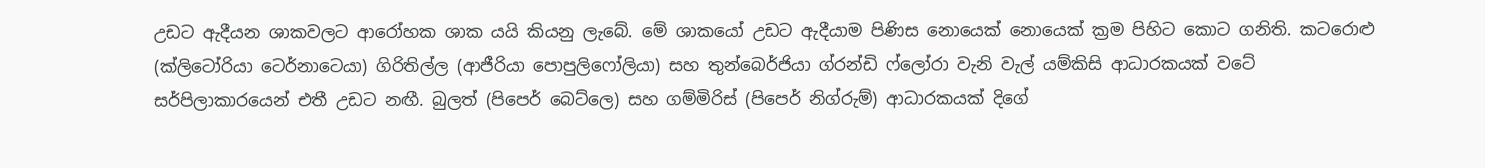උඩට ඇදීයන ශාකවලට ආරෝහක ශාක යයි කියනු ලැබේ. මේ ශාකයෝ උඩට ඇදීයාම පිණිස නොයෙක් නොයෙක් ක්‍රම පිහිට කොට ගනිති. කටරොළු (ක්ලිටෝරියා ටෙර්නාටෙයා) ගිරිතිල්ල (ආජීරියා පොපුලිෆෝලියා) සහ තුන්බෙර්ජියා ග්රන්ඩි ෆ්ලෝරා වැනි වැල් යම්කිසි ආධාරකයක් වටේ සර්පිලාකාරයෙන් එතී උඩට නඟී. බුලත් (පිපෙර් බෙට්ලෙ) සහ ගම්මිරිස් (පිපෙර් නිග්රුම්) ආධාරකයක් දිගේ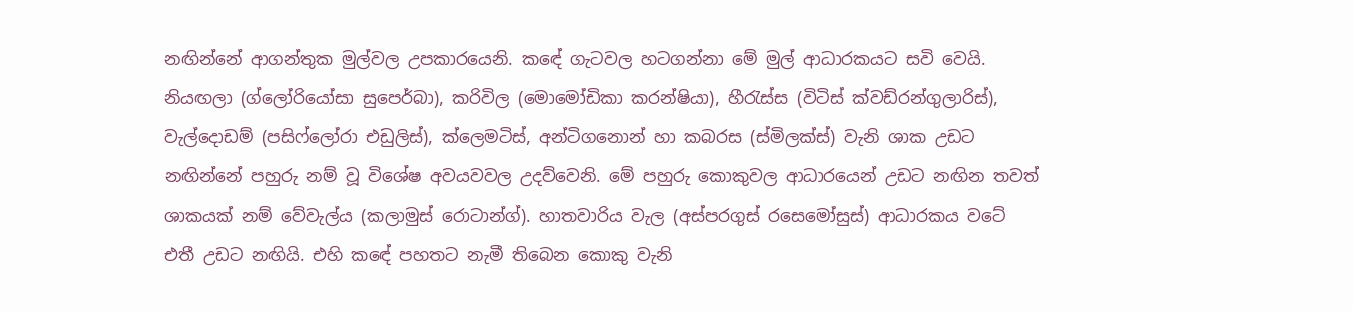නඟින්නේ ආගන්තුක මුල්වල උපකාරයෙනි. කඳේ ගැටවල හටගන්නා මේ මුල් ආධාරකයට සවි වෙයි. නියඟලා (ග්ලෝරියෝසා සුපෙර්බා), කරිවිල (මොමෝඩිකා කරන්ෂියා), හීරැස්ස (විටිස් ක්වඩ්රන්ගුලාරිස්), වැල්දොඩම් (පසිෆ්ලෝරා එඩුලිස්), ක්ලෙමටිස්, අන්ටිගනොන් හා කබරස (ස්මිලක්ස්) වැනි ශාක උඩට නඟින්නේ පහුරු නම් වූ විශේෂ අවයවවල උදව්වෙනි. මේ පහුරු කොකුවල ආධාරයෙන් උඩට නඟින තවත් ශාකයක් නම් වේවැල්ය (කලාමුස් රොටාන්ග්). හාතවාරිය වැල (අස්පරගුස් රසෙමෝසුස්) ආධාරකය වටේ එතී උඩට නඟියි. එහි කඳේ පහතට නැමී තිබෙන කොකු වැනි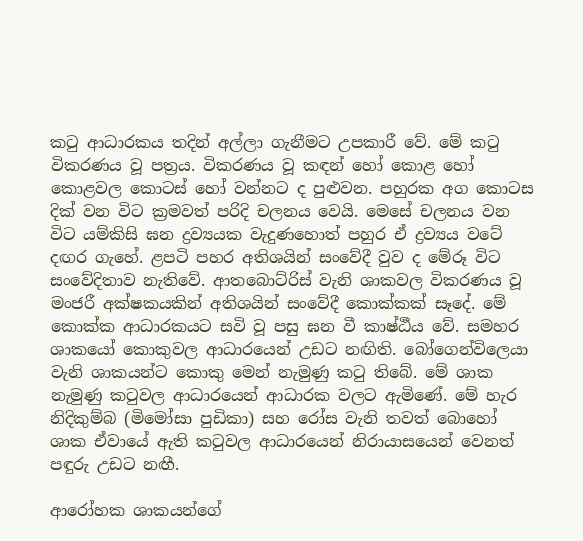කටු ආධාරකය තදින් අල්ලා ගැනීමට උපකාරී වේ. මේ කටු විකරණය වූ පත්‍රය. විකරණය වූ කඳන් හෝ කොළ හෝ කොළවල කොටස් හෝ වන්නට ද පුළුවන. පහුරක අග කොටස දික් වන විට ක්‍රමවත් පරිදි චලනය වෙයි. මෙසේ චලනය වන විට යම්කිසි ඝන ද්‍රව්‍යයක වැදුණහොත් පහුර ඒ ද්‍රව්‍යය වටේ දඟර ගැහේ. ළපටි පහර අතිශයින් සංවේදී වුව ද මේරූ විට සංවේදිතාව නැතිවේ. ආතබොට්රිස් වැනි ශාකවල විකරණය වූ මංජරී අක්ෂකයකින් අතිශයින් සංවේදී කොක්කක් සෑදේ. මේ කොක්ක ආධාරකයට සවි වූ පසු ඝන වී කාෂ්ඨීය වේ. සමහර ශාකයෝ කොකුවල ආධාරයෙන් උඩට නඟිති. බෝගෙන්විලෙයා වැනි ශාකයන්ට කොකු මෙන් නැමුණු කටු තිබේ. මේ ශාක නැමුණු කටුවල ආධාරයෙන් ආධාරක වලට ඇමිණේ. මේ හැර නිදිකුම්බ (මිමෝසා පුඩිකා) සහ රෝස වැනි තවත් බොහෝ ශාක ඒවායේ ඇති කටුවල ආධාරයෙන් නිරායාසයෙන් වෙනත් පඳුරු උඩට නඟී.

ආරෝහක ශාකයන්ගේ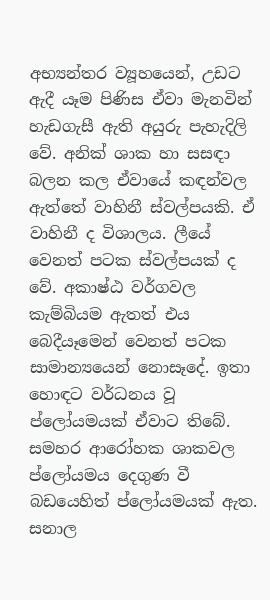අභ්‍යන්තර ව්‍යූහයෙන්, උඩට ඇදී යෑම පිණිස ඒවා මැනවින් හැඩගැසී ඇති අයුරු පැහැදිලි වේ. අනික් ශාක හා සසඳා බලන කල ඒවායේ කඳන්වල ඇත්තේ වාහිනී ස්වල්පයකි. ඒ වාහිනී ද විශාලය. ලීයේ වෙනත් පටක ස්වල්පයක් ද වේ. අකාෂ්ඨ වර්ගවල කැම්බියම ඇතත් එය බෙදීයෑමෙන් වෙනත් පටක සාමාන්‍යයෙන් නොසෑදේ. ඉතා හොඳට වර්ධනය වූ ප්ලෝයමයක් ඒවාට තිබේ. සමහර ආරෝහක ශාකවල ප්ලෝයමය දෙගුණ වී බඩයෙහිත් ප්ලෝයමයක් ඇත. සනාල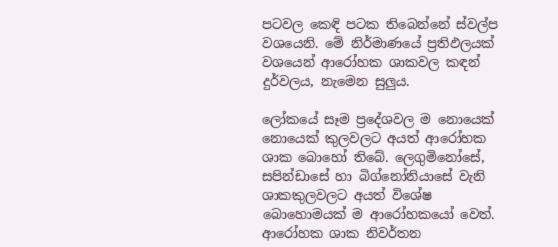පටවල කෙඳි පටක තිබෙන්නේ ස්වල්ප වශයෙනි. මේ නිර්මාණයේ ප්‍රතිඵලයක් වශයෙන් ආරෝහක ශාකවල කඳන් දුර්වලය, නැමෙන සුලුය.

ලෝකයේ සෑම ප්‍රදේශවල ම නොයෙක් නොයෙක් කුලවලට අයත් ආරෝහක ශාක බොහෝ තිබේ. ලෙගුමිනෝසේ, සපින්ඩාසේ හා බිග්නෝනියාසේ වැනි ශාකකුලවලට අයත් විශේෂ බොහොමයක් ම ආරෝහකයෝ වෙත්. ආරෝහක ශාක නිවර්තන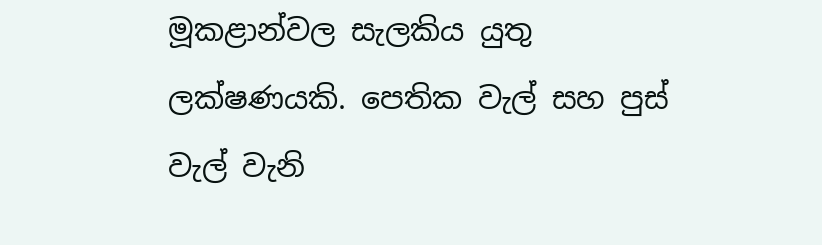මූකළාන්වල සැලකිය යුතු ලක්ෂණයකි. පෙතික වැල් සහ පුස් වැල් වැනි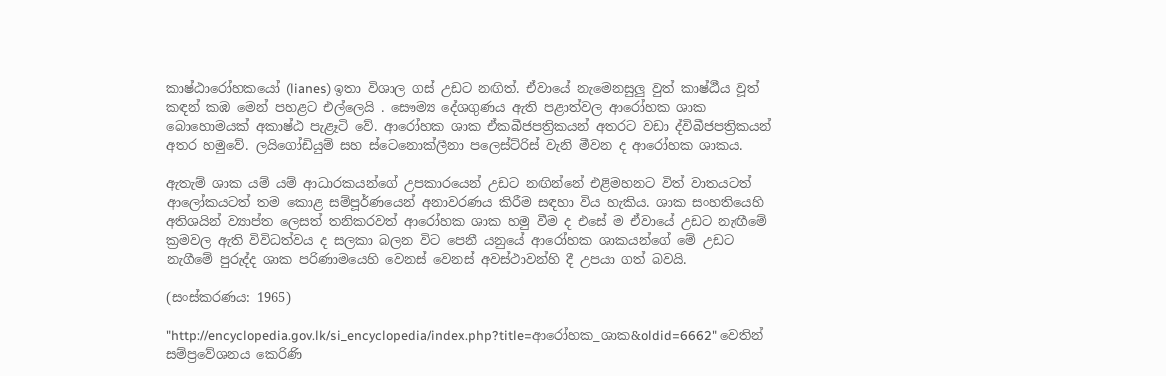කාෂ්ඨාරෝහකයෝ (lianes) ඉතා විශාල ගස් උඩට නඟිත්. ඒවායේ නැමෙනසුලු වුත් කාෂ්ඨීය වූත් කඳන් කඹ මෙන් පහළට එල්ලෙයි . සෞම්‍ය දේශගුණය ඇති පළාත්වල ආරෝහක ශාක බොහොමයක් අකාෂ්ඨ පැළෑටි වේ. ආරෝහක ශාක ඒකබීජපත්‍රිකයන් අතරට වඩා ද්විබීජපත්‍රිකයන් අතර හමුවේ. ලයිගෝඩියුම් සහ ස්ටෙනොක්ලීනා පලෙස්ට්රිස් වැනි මීවන ද ආරෝහක ශාකය.

ඇතැම් ශාක යම් යම් ආධාරකයන්ගේ උපකාරයෙන් උඩට නඟින්නේ එළිමහනට විත් වාතයටත් ආලෝකයටත් තම කොළ සම්පූර්ණයෙන් අනාවරණය කිරීම සඳහා විය හැකිය. ශාක සංහතියෙහි අතිශයින් ව්‍යාප්ත ලෙසත් තනිකරවත් ආරෝහක ශාක හමු වීම ද එසේ ම ඒවායේ උඩට නැඟීමේ ක්‍රමවල ඇති විවිධත්වය ද සලකා බලන විට පෙනී යනුයේ ආරෝහක ශාකයන්ගේ මේ උඩට නැගීමේ පුරුද්ද ශාක පරිණාමයෙහි වෙනස් වෙනස් අවස්ථාවන්හි දී උපයා ගත් බවයි.

(සංස්කරණය: 1965)

"http://encyclopedia.gov.lk/si_encyclopedia/index.php?title=ආරෝහක_ශාක&oldid=6662" වෙතින් සම්ප්‍රවේශනය කෙරිණි